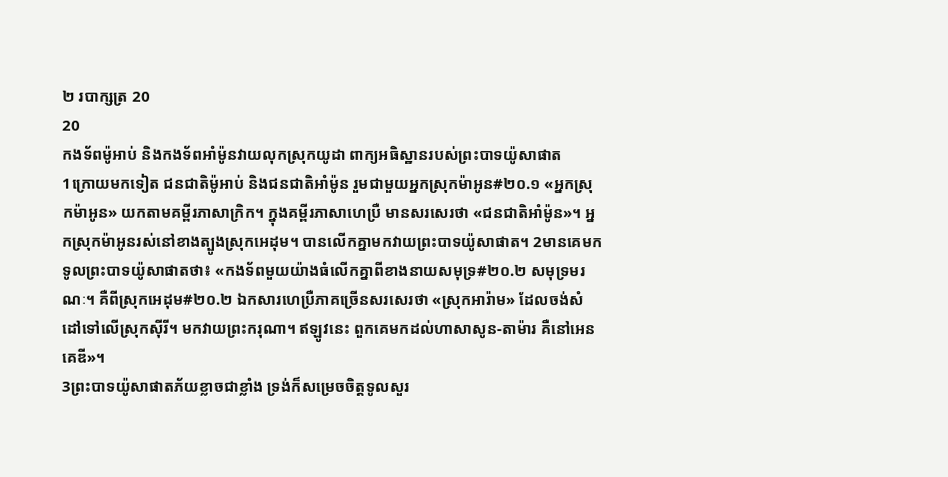២ របាក្សត្រ 20
20
កងទ័ពម៉ូអាប់ និងកងទ័ពអាំម៉ូនវាយលុកស្រុកយូដា ពាក្យអធិស្ឋានរបស់ព្រះបាទយ៉ូសាផាត
1ក្រោយមកទៀត ជនជាតិម៉ូអាប់ និងជនជាតិអាំម៉ូន រួមជាមួយអ្នកស្រុកម៉ាអូន#២០.១ «អ្នកស្រុកម៉ាអូន» យកតាមគម្ពីរភាសាក្រិក។ ក្នុងគម្ពីរភាសាហេប្រឺ មានសរសេរថា «ជនជាតិអាំម៉ូន»។ អ្នកស្រុកម៉ាអូនរស់នៅខាងត្បូងស្រុកអេដុម។ បានលើកគ្នាមកវាយព្រះបាទយ៉ូសាផាត។ 2មានគេមកទូលព្រះបាទយ៉ូសាផាតថា៖ «កងទ័ពមួយយ៉ាងធំលើកគ្នាពីខាងនាយសមុទ្រ#២០.២ សមុទ្រមរណៈ។ គឺពីស្រុកអេដុម#២០.២ ឯកសារហេប្រឺភាគច្រើនសរសេរថា «ស្រុកអារ៉ាម» ដែលចង់សំដៅទៅលើស្រុកស៊ីរី។ មកវាយព្រះករុណា។ ឥឡូវនេះ ពួកគេមកដល់ហាសាសូន-តាម៉ារ គឺនៅអេនគេឌី»។
3ព្រះបាទយ៉ូសាផាតភ័យខ្លាចជាខ្លាំង ទ្រង់ក៏សម្រេចចិត្តទូលសួរ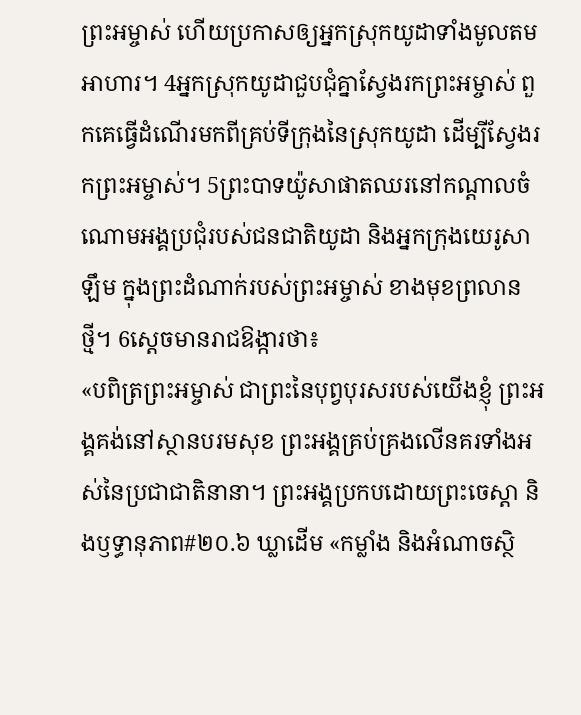ព្រះអម្ចាស់ ហើយប្រកាសឲ្យអ្នកស្រុកយូដាទាំងមូលតមអាហារ។ 4អ្នកស្រុកយូដាជួបជុំគ្នាស្វែងរកព្រះអម្ចាស់ ពួកគេធ្វើដំណើរមកពីគ្រប់ទីក្រុងនៃស្រុកយូដា ដើម្បីស្វែងរកព្រះអម្ចាស់។ 5ព្រះបាទយ៉ូសាផាតឈរនៅកណ្ដាលចំណោមអង្គប្រជុំរបស់ជនជាតិយូដា និងអ្នកក្រុងយេរូសាឡឹម ក្នុងព្រះដំណាក់របស់ព្រះអម្ចាស់ ខាងមុខព្រលានថ្មី។ 6ស្ដេចមានរាជឱង្ការថា៖
«បពិត្រព្រះអម្ចាស់ ជាព្រះនៃបុព្វបុរសរបស់យើងខ្ញុំ ព្រះអង្គគង់នៅស្ថានបរមសុខ ព្រះអង្គគ្រប់គ្រងលើនគរទាំងអស់នៃប្រជាជាតិនានា។ ព្រះអង្គប្រកបដោយព្រះចេស្ដា និងឫទ្ធានុភាព#២០.៦ ឃ្លាដើម «កម្លាំង និងអំណាចស្ថិ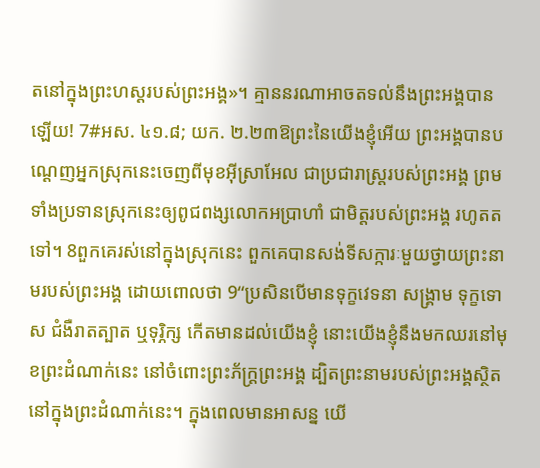តនៅក្នុងព្រះហស្ដរបស់ព្រះអង្គ»។ គ្មាននរណាអាចតទល់នឹងព្រះអង្គបានឡើយ! 7#អស. ៤១.៨; យក. ២.២៣ឱព្រះនៃយើងខ្ញុំអើយ ព្រះអង្គបានបណ្ដេញអ្នកស្រុកនេះចេញពីមុខអ៊ីស្រាអែល ជាប្រជារាស្ត្ររបស់ព្រះអង្គ ព្រមទាំងប្រទានស្រុកនេះឲ្យពូជពង្សលោកអប្រាហាំ ជាមិត្តរបស់ព្រះអង្គ រហូតតទៅ។ 8ពួកគេរស់នៅក្នុងស្រុកនេះ ពួកគេបានសង់ទីសក្ការៈមួយថ្វាយព្រះនាមរបស់ព្រះអង្គ ដោយពោលថា 9“ប្រសិនបើមានទុក្ខវេទនា សង្គ្រាម ទុក្ខទោស ជំងឺរាតត្បាត ឬទុរ្ភិក្ស កើតមានដល់យើងខ្ញុំ នោះយើងខ្ញុំនឹងមកឈរនៅមុខព្រះដំណាក់នេះ នៅចំពោះព្រះភ័ក្ត្រព្រះអង្គ ដ្បិតព្រះនាមរបស់ព្រះអង្គស្ថិតនៅក្នុងព្រះដំណាក់នេះ។ ក្នុងពេលមានអាសន្ន យើ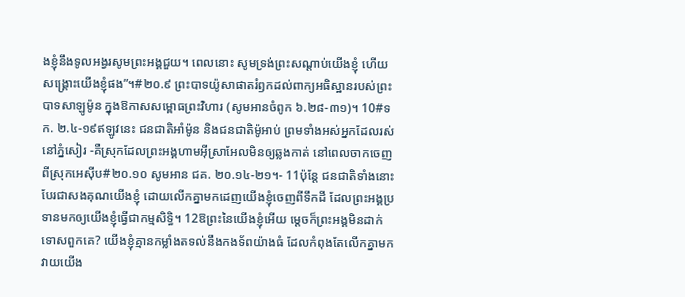ងខ្ញុំនឹងទូលអង្វរសូមព្រះអង្គជួយ។ ពេលនោះ សូមទ្រង់ព្រះសណ្ដាប់យើងខ្ញុំ ហើយសង្គ្រោះយើងខ្ញុំផង”។#២០.៩ ព្រះបាទយ៉ូសាផាតរំឭកដល់ពាក្យអធិស្ឋានរបស់ព្រះបាទសាឡូម៉ូន ក្នុងឱកាសសម្ពោធព្រះវិហារ (សូមអានចំពូក ៦.២៨-៣១)។ 10#ទក. ២.៤-១៩ឥឡូវនេះ ជនជាតិអាំម៉ូន និងជនជាតិម៉ូអាប់ ព្រមទាំងអស់អ្នកដែលរស់នៅភ្នំសៀរ -គឺស្រុកដែលព្រះអង្គហាមអ៊ីស្រាអែលមិនឲ្យឆ្លងកាត់ នៅពេលចាកចេញពីស្រុកអេស៊ីប#២០.១០ សូមអាន ជគ. ២០.១៤-២១។- 11ប៉ុន្តែ ជនជាតិទាំងនោះបែរជាសងគុណយើងខ្ញុំ ដោយលើកគ្នាមកដេញយើងខ្ញុំចេញពីទឹកដី ដែលព្រះអង្គប្រទានមកឲ្យយើងខ្ញុំធ្វើជាកម្មសិទ្ធិ។ 12ឱព្រះនៃយើងខ្ញុំអើយ ម្ដេចក៏ព្រះអង្គមិនដាក់ទោសពួកគេ? យើងខ្ញុំគ្មានកម្លាំងតទល់នឹងកងទ័ពយ៉ាងធំ ដែលកំពុងតែលើកគ្នាមកវាយយើង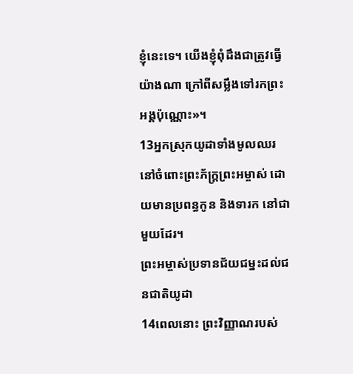ខ្ញុំនេះទេ។ យើងខ្ញុំពុំដឹងជាត្រូវធ្វើយ៉ាងណា ក្រៅពីសម្លឹងទៅរកព្រះអង្គប៉ុណ្ណោះ»។
13អ្នកស្រុកយូដាទាំងមូលឈរនៅចំពោះព្រះភ័ក្ត្រព្រះអម្ចាស់ ដោយមានប្រពន្ធកូន និងទារក នៅជាមួយដែរ។
ព្រះអម្ចាស់ប្រទានជ័យជម្នះដល់ជនជាតិយូដា
14ពេលនោះ ព្រះវិញ្ញាណរបស់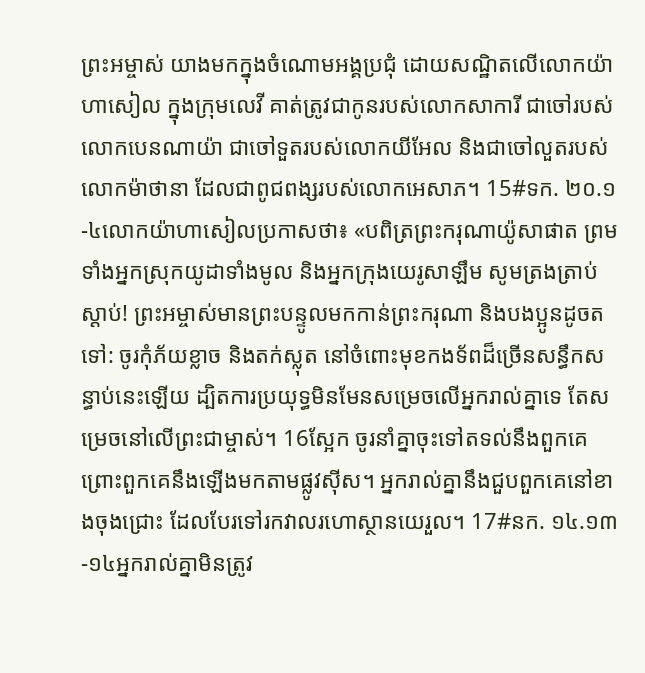ព្រះអម្ចាស់ យាងមកក្នុងចំណោមអង្គប្រជុំ ដោយសណ្ឋិតលើលោកយ៉ាហាសៀល ក្នុងក្រុមលេវី គាត់ត្រូវជាកូនរបស់លោកសាការី ជាចៅរបស់លោកបេនណាយ៉ា ជាចៅទួតរបស់លោកយីអែល និងជាចៅលួតរបស់លោកម៉ាថានា ដែលជាពូជពង្សរបស់លោកអេសាភ។ 15#ទក. ២០.១-៤លោកយ៉ាហាសៀលប្រកាសថា៖ «បពិត្រព្រះករុណាយ៉ូសាផាត ព្រមទាំងអ្នកស្រុកយូដាទាំងមូល និងអ្នកក្រុងយេរូសាឡឹម សូមត្រងត្រាប់ស្ដាប់! ព្រះអម្ចាស់មានព្រះបន្ទូលមកកាន់ព្រះករុណា និងបងប្អូនដូចតទៅ: ចូរកុំភ័យខ្លាច និងតក់ស្លុត នៅចំពោះមុខកងទ័ពដ៏ច្រើនសន្ធឹកសន្ធាប់នេះឡើយ ដ្បិតការប្រយុទ្ធមិនមែនសម្រេចលើអ្នករាល់គ្នាទេ តែសម្រេចនៅលើព្រះជាម្ចាស់។ 16ស្អែក ចូរនាំគ្នាចុះទៅតទល់នឹងពួកគេ ព្រោះពួកគេនឹងឡើងមកតាមផ្លូវស៊ីស។ អ្នករាល់គ្នានឹងជួបពួកគេនៅខាងចុងជ្រោះ ដែលបែរទៅរកវាលរហោស្ថានយេរួល។ 17#នក. ១៤.១៣-១៤អ្នករាល់គ្នាមិនត្រូវ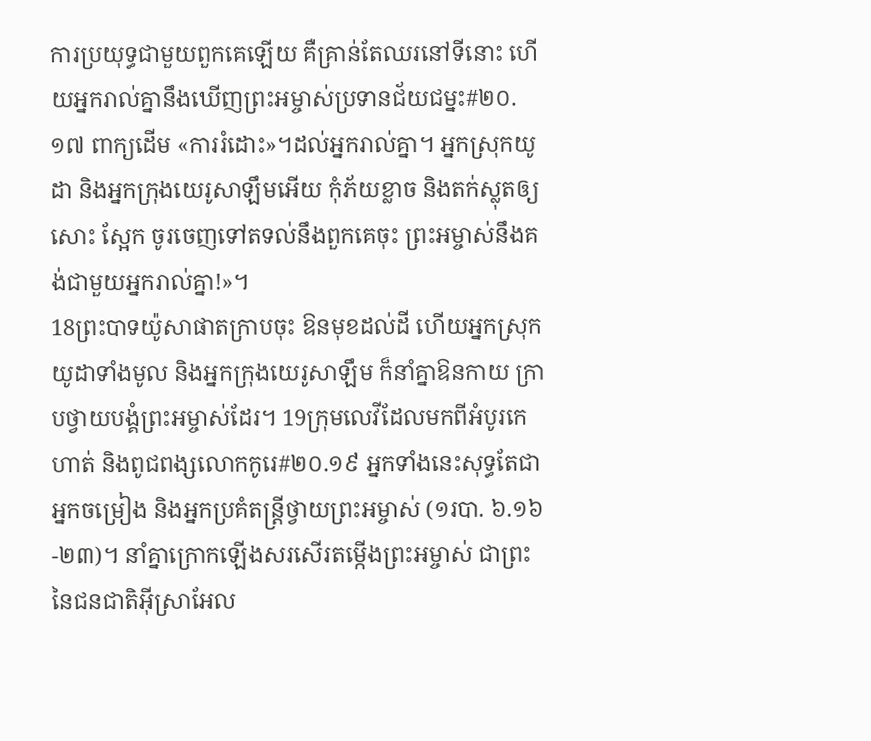ការប្រយុទ្ធជាមួយពួកគេឡើយ គឺគ្រាន់តែឈរនៅទីនោះ ហើយអ្នករាល់គ្នានឹងឃើញព្រះអម្ចាស់ប្រទានជ័យជម្នះ#២០.១៧ ពាក្យដើម «ការរំដោះ»។ដល់អ្នករាល់គ្នា។ អ្នកស្រុកយូដា និងអ្នកក្រុងយេរូសាឡឹមអើយ កុំភ័យខ្លាច និងតក់ស្លុតឲ្យសោះ ស្អែក ចូរចេញទៅតទល់នឹងពួកគេចុះ ព្រះអម្ចាស់នឹងគង់ជាមួយអ្នករាល់គ្នា!»។
18ព្រះបាទយ៉ូសាផាតក្រាបចុះ ឱនមុខដល់ដី ហើយអ្នកស្រុកយូដាទាំងមូល និងអ្នកក្រុងយេរូសាឡឹម ក៏នាំគ្នាឱនកាយ ក្រាបថ្វាយបង្គំព្រះអម្ចាស់ដែរ។ 19ក្រុមលេវីដែលមកពីអំបូរកេហាត់ និងពូជពង្សលោកកូរេ#២០.១៩ អ្នកទាំងនេះសុទ្ធតែជាអ្នកចម្រៀង និងអ្នកប្រគំតន្ត្រីថ្វាយព្រះអម្ចាស់ (១របា. ៦.១៦-២៣)។ នាំគ្នាក្រោកឡើងសរសើរតម្កើងព្រះអម្ចាស់ ជាព្រះនៃជនជាតិអ៊ីស្រាអែល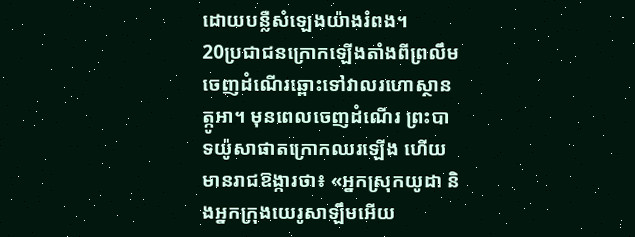ដោយបន្លឺសំឡេងយ៉ាងរំពង។
20ប្រជាជនក្រោកឡើងតាំងពីព្រលឹម ចេញដំណើរឆ្ពោះទៅវាលរហោស្ថានត្កូអា។ មុនពេលចេញដំណើរ ព្រះបាទយ៉ូសាផាតក្រោកឈរឡើង ហើយមានរាជឱង្ការថា៖ «អ្នកស្រុកយូដា និងអ្នកក្រុងយេរូសាឡឹមអើយ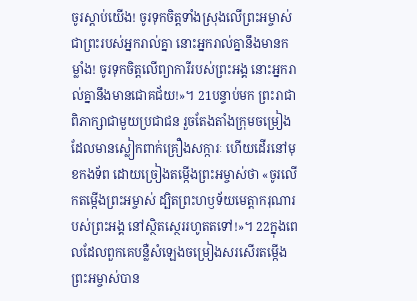ចូរស្ដាប់យើង! ចូរទុកចិត្តទាំងស្រុងលើព្រះអម្ចាស់ ជាព្រះរបស់អ្នករាល់គ្នា នោះអ្នករាល់គ្នានឹងមានកម្លាំង! ចូរទុកចិត្តលើព្យាការីរបស់ព្រះអង្គ នោះអ្នករាល់គ្នានឹងមានជោគជ័យ!»។ 21បន្ទាប់មក ព្រះរាជាពិភាក្សាជាមួយប្រជាជន រួចតែងតាំងក្រុមចម្រៀង ដែលមានស្លៀកពាក់គ្រឿងសក្ការៈ ហើយដើរនៅមុខកងទ័ព ដោយច្រៀងតម្កើងព្រះអម្ចាស់ថា «ចូរលើកតម្កើងព្រះអម្ចាស់ ដ្បិតព្រះហឫទ័យមេត្តាករុណារបស់ព្រះអង្គ នៅស្ថិតស្ថេររហូតតទៅ!»។ 22ក្នុងពេលដែលពួកគេបន្លឺសំឡេងចម្រៀងសរសើរតម្កើង ព្រះអម្ចាស់បាន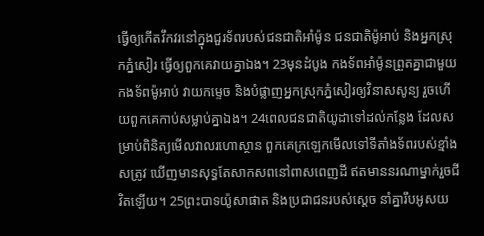ធ្វើឲ្យកើតវឹកវរនៅក្នុងជួរទ័ពរបស់ជនជាតិអាំម៉ូន ជនជាតិម៉ូអាប់ និងអ្នកស្រុកភ្នំសៀរ ធ្វើឲ្យពួកគេវាយគ្នាឯង។ 23មុនដំបូង កងទ័ពអាំម៉ូនព្រួតគ្នាជាមួយកងទ័ពម៉ូអាប់ វាយកម្ទេច និងបំផ្លាញអ្នកស្រុកភ្នំសៀរឲ្យវិនាសសូន្យ រួចហើយពួកគេកាប់សម្លាប់គ្នាឯង។ 24ពេលជនជាតិយូដាទៅដល់កន្លែង ដែលសម្រាប់ពិនិត្យមើលវាលរហោស្ថាន ពួកគេក្រឡេកមើលទៅទីតាំងទ័ពរបស់ខ្មាំងសត្រូវ ឃើញមានសុទ្ធតែសាកសពនៅពាសពេញដី ឥតមាននរណាម្នាក់រួចជីវិតឡើយ។ 25ព្រះបាទយ៉ូសាផាត និងប្រជាជនរបស់ស្ដេច នាំគ្នារឹបអូសយ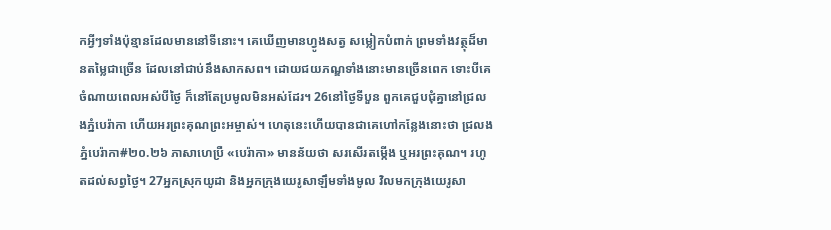កអ្វីៗទាំងប៉ុន្មានដែលមាននៅទីនោះ។ គេឃើញមានហ្វូងសត្វ សម្លៀកបំពាក់ ព្រមទាំងវត្ថុដ៏មានតម្លៃជាច្រើន ដែលនៅជាប់នឹងសាកសព។ ដោយជយភណ្ឌទាំងនោះមានច្រើនពេក ទោះបីគេចំណាយពេលអស់បីថ្ងៃ ក៏នៅតែប្រមូលមិនអស់ដែរ។ 26នៅថ្ងៃទីបួន ពួកគេជួបជុំគ្នានៅជ្រលងភ្នំបេរ៉ាកា ហើយអរព្រះគុណព្រះអម្ចាស់។ ហេតុនេះហើយបានជាគេហៅកន្លែងនោះថា ជ្រលងភ្នំបេរ៉ាកា#២០.២៦ ភាសាហេប្រឺ «បេរ៉ាកា» មានន័យថា សរសើរតម្កើង ឬអរព្រះគុណ។ រហូតដល់សព្វថ្ងៃ។ 27អ្នកស្រុកយូដា និងអ្នកក្រុងយេរូសាឡឹមទាំងមូល វិលមកក្រុងយេរូសា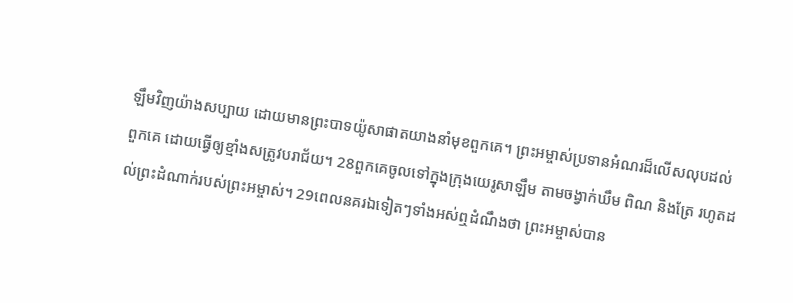ឡឹមវិញយ៉ាងសប្បាយ ដោយមានព្រះបាទយ៉ូសាផាតយាងនាំមុខពួកគេ។ ព្រះអម្ចាស់ប្រទានអំណរដ៏លើសលុបដល់ពួកគេ ដោយធ្វើឲ្យខ្មាំងសត្រូវបរាជ័យ។ 28ពួកគេចូលទៅក្នុងក្រុងយេរូសាឡឹម តាមចង្វាក់ឃឹម ពិណ និងត្រែ រហូតដល់ព្រះដំណាក់របស់ព្រះអម្ចាស់។ 29ពេលនគរឯទៀតៗទាំងអស់ឮដំណឹងថា ព្រះអម្ចាស់បាន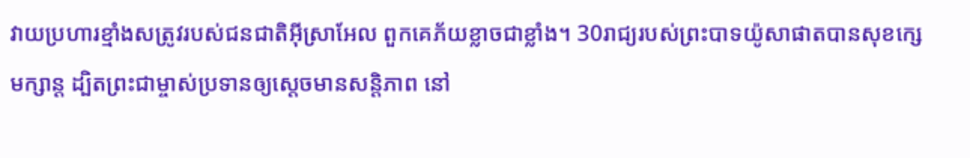វាយប្រហារខ្មាំងសត្រូវរបស់ជនជាតិអ៊ីស្រាអែល ពួកគេភ័យខ្លាចជាខ្លាំង។ 30រាជ្យរបស់ព្រះបាទយ៉ូសាផាតបានសុខក្សេមក្សាន្ត ដ្បិតព្រះជាម្ចាស់ប្រទានឲ្យស្ដេចមានសន្តិភាព នៅ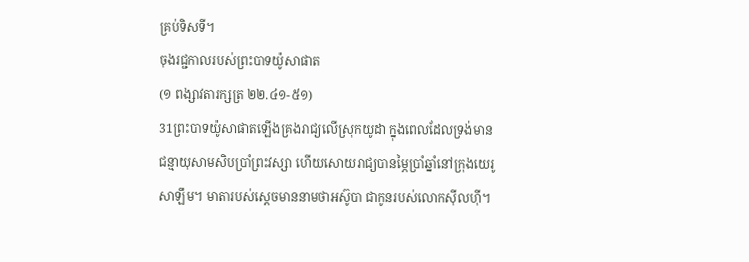គ្រប់ទិសទី។
ចុងរជ្ជកាលរបស់ព្រះបាទយ៉ូសាផាត
(១ ពង្សាវតារក្សត្រ ២២.៤១-៥១)
31ព្រះបាទយ៉ូសាផាតឡើងគ្រងរាជ្យលើស្រុកយូដា ក្នុងពេលដែលទ្រង់មានជន្មាយុសាមសិបប្រាំព្រះវស្សា ហើយសោយរាជ្យបានម្ភៃប្រាំឆ្នាំនៅក្រុងយេរូសាឡឹម។ មាតារបស់ស្ដេចមាននាមថាអស៊ូបា ជាកូនរបស់លោកស៊ីលហ៊ី។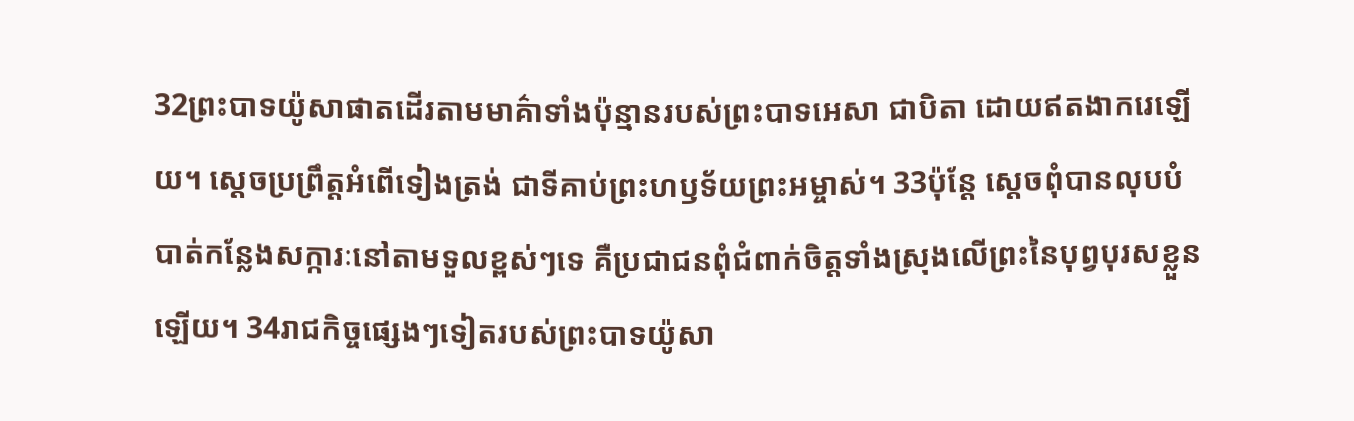32ព្រះបាទយ៉ូសាផាតដើរតាមមាគ៌ាទាំងប៉ុន្មានរបស់ព្រះបាទអេសា ជាបិតា ដោយឥតងាករេឡើយ។ ស្ដេចប្រព្រឹត្តអំពើទៀងត្រង់ ជាទីគាប់ព្រះហឫទ័យព្រះអម្ចាស់។ 33ប៉ុន្តែ ស្ដេចពុំបានលុបបំបាត់កន្លែងសក្ការៈនៅតាមទួលខ្ពស់ៗទេ គឺប្រជាជនពុំជំពាក់ចិត្តទាំងស្រុងលើព្រះនៃបុព្វបុរសខ្លួនឡើយ។ 34រាជកិច្ចផ្សេងៗទៀតរបស់ព្រះបាទយ៉ូសា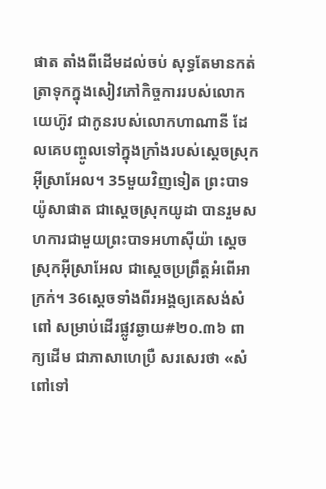ផាត តាំងពីដើមដល់ចប់ សុទ្ធតែមានកត់ត្រាទុកក្នុងសៀវភៅកិច្ចការរបស់លោកយេហ៊ូវ ជាកូនរបស់លោកហាណានី ដែលគេបញ្ចូលទៅក្នុងក្រាំងរបស់ស្ដេចស្រុកអ៊ីស្រាអែល។ 35មួយវិញទៀត ព្រះបាទយ៉ូសាផាត ជាស្ដេចស្រុកយូដា បានរួមសហការជាមួយព្រះបាទអហាស៊ីយ៉ា ស្ដេចស្រុកអ៊ីស្រាអែល ជាស្ដេចប្រព្រឹត្តអំពើអាក្រក់។ 36ស្ដេចទាំងពីរអង្គឲ្យគេសង់សំពៅ សម្រាប់ដើរផ្លូវឆ្ងាយ#២០.៣៦ ពាក្យដើម ជាភាសាហេប្រឺ សរសេរថា «សំពៅទៅ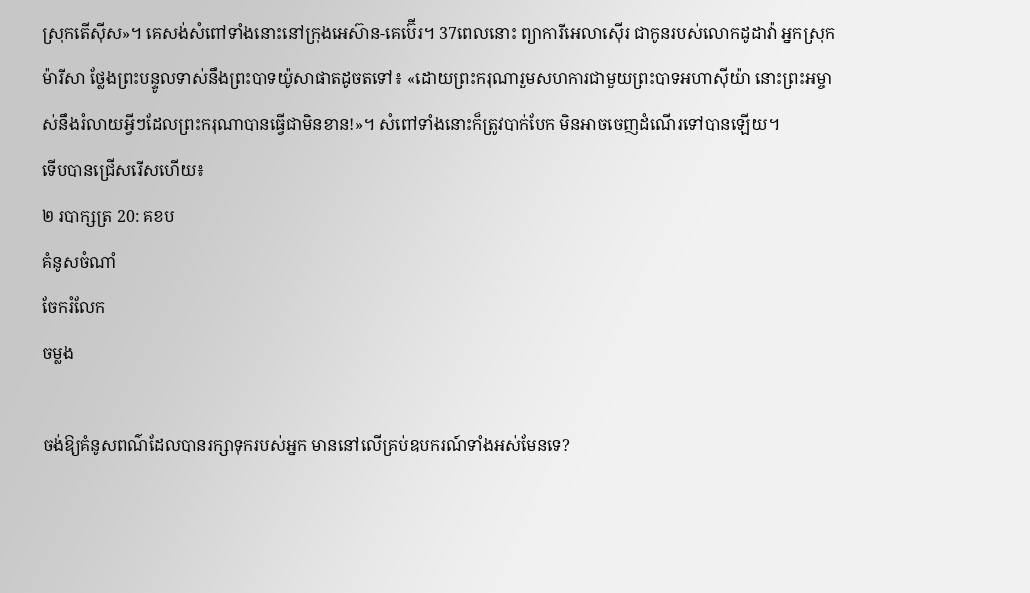ស្រុកតើស៊ីស»។ គេសង់សំពៅទាំងនោះនៅក្រុងអេស៊ាន-គេប៊ើរ។ 37ពេលនោះ ព្យាការីអេលាស៊ើរ ជាកូនរបស់លោកដូដាវ៉ា អ្នកស្រុកម៉ារីសា ថ្លែងព្រះបន្ទូលទាស់នឹងព្រះបាទយ៉ូសាផាតដូចតទៅ៖ «ដោយព្រះករុណារួមសហការជាមួយព្រះបាទអហាស៊ីយ៉ា នោះព្រះអម្ចាស់នឹងរំលាយអ្វីៗដែលព្រះករុណាបានធ្វើជាមិនខាន!»។ សំពៅទាំងនោះក៏ត្រូវបាក់បែក មិនអាចចេញដំណើរទៅបានឡើយ។
ទើបបានជ្រើសរើសហើយ៖
២ របាក្សត្រ 20: គខប
គំនូសចំណាំ
ចែករំលែក
ចម្លង

ចង់ឱ្យគំនូសពណ៌ដែលបានរក្សាទុករបស់អ្នក មាននៅលើគ្រប់ឧបករណ៍ទាំងអស់មែនទេ?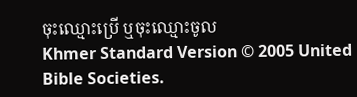ចុះឈ្មោះប្រើ ឬចុះឈ្មោះចូល
Khmer Standard Version © 2005 United Bible Societies.